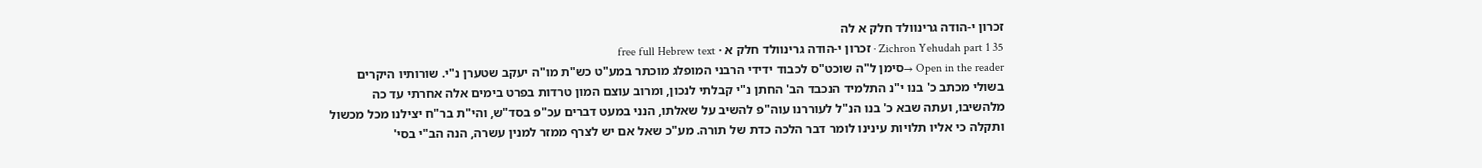זכרון י-הודה גרינוולד חלק א לה
Zichron Yehudah part 1 35 · זכרון י-הודה גרינוולד חלק א · free full Hebrew text
Open in the reader →סימן ל"ה שוכט"ס לכבוד ידידי הרבני המופלג מוכתר במע"ט כש"ת מו"ה יעקב שטערן נ"י. שורותיו היקרים בשולי מכתב כ' בנו י"נ התלמיד הנכבד הב' החתן נ"י קבלתי לנכון, ומרוב עוצם המון טרדות בפרט בימים אלה אחרתי עד כה מלהשיבו, ועתה שבא כ' בנו הנ"ל לעוררנו עוה"פ להשיב על שאלתו, הנני במעט דברים עכ"פ בסד"ש, והי"ת בר"ח יצילנו מכל מכשול ותקלה כי אליו תלויות עינינו לומר דבר הלכה כדת של תורה. מע"כ שאל אם יש לצרף ממזר למנין עשרה, הנה הב"י בסי'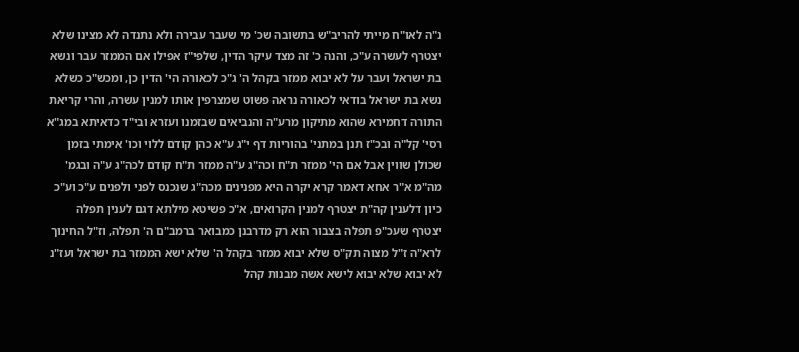נ"ה לאו"ח מייתי להריב"ש בתשובה שכ' מי שעבר עבירה ולא נתנדה לא מצינו שלא יצטרף לעשרה ע"כ, והנה כ' זה מצד עיקר הדין, שלפי"ז אפילו אם הממזר עבר ונשא בת ישראל ועבר על לא יבוא ממזר בקהל ה' ג"כ לכאורה הי' הדין כן, ומכש"כ כשלא נשא בת ישראל בודאי לכאורה נראה פשוט שמצרפין אותו למנין עשרה, והרי קריאת התורה דחמירא שהוא מתיקון מרע"ה והנביאים שבזמנו ועזרא ובי"ד כדאיתא במג"א רסי' קל"ה ובכ"ז תנן במתני' בהוריות דף י"ג ע"א כהן קודם ללוי וכו' אימתי בזמן שכולן שווין אבל אם הי' ממזר ת"ח וכה"ג ע"ה ממזר ת"ח קודם לכה"ג ע"ה ובגמ' מה"מ א"ר אחא דאמר קרא יקרה היא מפנינים מכה"ג שנכנס לפני ולפנים ע"כ וע"כ כיון דלענין קה"ת יצטרף למנין הקרואים, א"כ פשיטא מילתא דגם לענין תפלה יצטרף שעכ"פ תפלה בצבור הוא רק מדרבנן כמבואר ברמב"ם ה' תפלה, וז"ל החינוך לרא"ה ז"ל מצוה תק"ס שלא יבוא ממזר בקהל ה' שלא ישא הממזר בת ישראל ועז"נ לא יבוא שלא יבוא לישא אשה מבנות קהל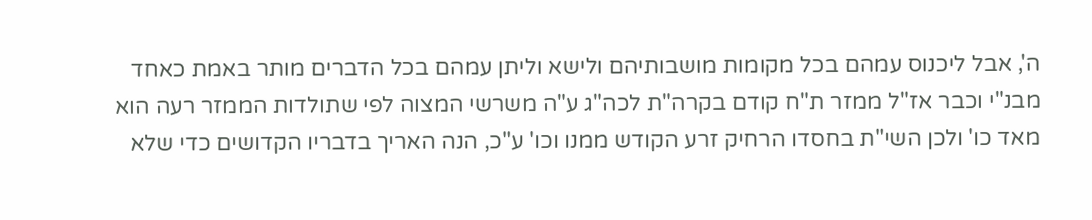ה', אבל ליכנוס עמהם בכל מקומות מושבותיהם ולישא וליתן עמהם בכל הדברים מותר באמת כאחד מבנ"י וכבר אז"ל ממזר ת"ח קודם בקרה"ת לכה"ג ע"ה משרשי המצוה לפי שתולדות הממזר רעה הוא מאד כו' ולכן השי"ת בחסדו הרחיק זרע הקודש ממנו וכו' ע"כ, הנה האריך בדבריו הקדושים כדי שלא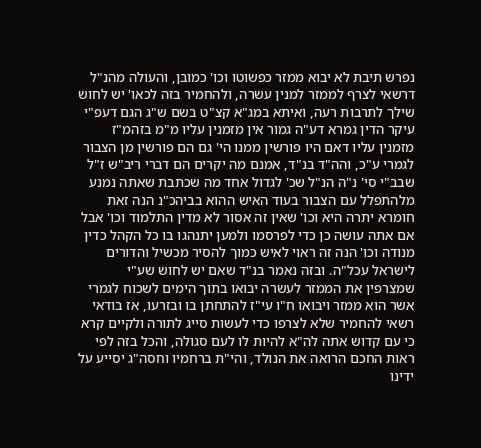נפרש תיבת לא יבוא ממזר כפשוטו וכו' כמובן, והעולה מהנ"ל דרשאי לצרף לממזר למנין עשרה, ולהחמיר בזה לכאו' יש לחוש שילך לתרבות רעה, ואיתא במג"א קצ"ט בשם ש"ג הגם דעפ"י עיקר הדין גמרא דע"ה גמור אין מזמנין עליו מ"מ בזהמ"ז מזמנין עליו דאם היו פורשין ממנו הי' גם הם פורשין מן הצבור לגמרי ע"כ, והה"ד בנ"ד, אמנם מה יקרים הם דברי ריב"ש ז"ל שבב"י סי' נ"ה הנ"ל שכ' לגדול אחד מה שכתבת שאתה נמנע מלהתפלל עם הצבור בעוד האיש ההוא בביהכ"נ הנה זאת חומרא יתרה היא וכו' שאין זה אסור לא מדין התלמוד וכו' אבל אם אתה עושה כן כדי לפרסמו ולמען יתנהגו בו כל הקהל כדין מנודה וכו' הנה זה ראוי לאיש כמוך להסיר מכשיל והדורים לישראל עכל"ה. ובזה נאמר בנ"ד שאם יש לחוש שע"י שמצרפין את הממזר לעשרה יבואו בתוך הימים לשכוח לגמרי אשר הוא ממזר ויבואו ח"ו עי"ז להתחתן בו ובזרעו, אז בודאי רשאי להחמיר שלא לצרפו כדי לעשות סייג לתורה ולקיים קרא כי עם קדוש אתה לה"א להיות לו לעם סגולה, והכל בזה לפי ראות החכם הרואה את הנולד, והי"ת ברחמיו וחסה"ג יסייע על ידינו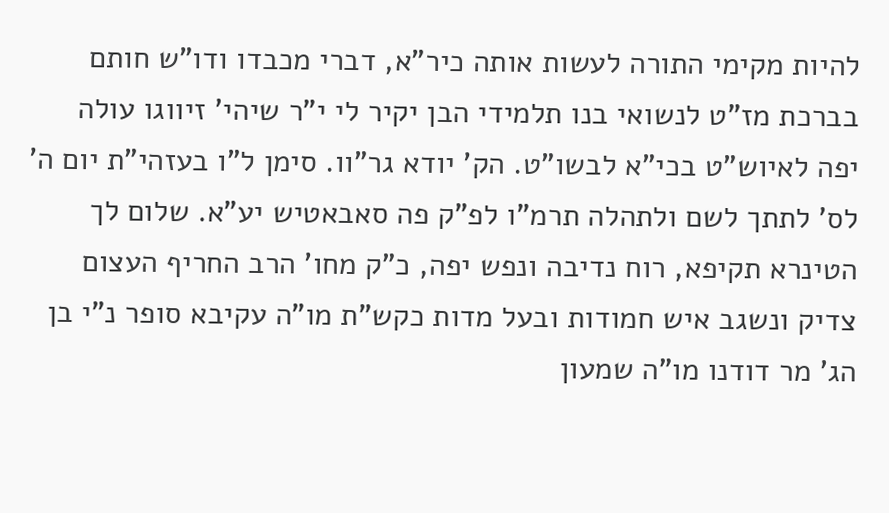להיות מקימי התורה לעשות אותה כיר"א, דברי מכבדו ודו"ש חותם בברכת מז"ט לנשואי בנו תלמידי הבן יקיר לי י"ר שיהי' זיווגו עולה יפה לאיוש"ט בכי"א לבשו"ט. הק' יודא גר"וו. סימן ל"ו בעזהי"ת יום ה' לס' לתתך לשם ולתהלה תרמ"ו לפ"ק פה סאבאטיש יע"א. שלום לך הטינרא תקיפא, רוח נדיבה ונפש יפה, כ"ק מחו' הרב החריף העצום צדיק ונשגב איש חמודות ובעל מדות כקש"ת מו"ה עקיבא סופר נ"י בן הג' מר דודנו מו"ה שמעון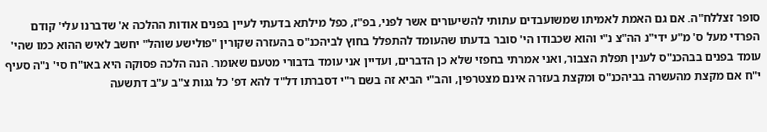סופר זצללח"ה. אם גם האמת לאמיתו שמשועבדים עתותי להשיעורים אשר לפני, בפ"ז, כפל מילתא בדעתי לעיין בפנים אודות ההלכה א' שדברנו עלי' קודם הפרדי מעל ס' מ"ע ידי"נ הה"צ נ"י והוא שכבודו הי' סובר בדעתו שהעומד להתפלל בחוץ לביהכנ"ס בהעזרה שקורין "פולישע שוהל" יחשב לאיש ההוא כמו שהי' עומד בפנים בבהכנ"ס לענין תפלת הצבור, ואני אמרתי בחפזי שלא כן הדברים, ועדיין אני עומד בדבורי מטעם שאומר. הנה הלכה פסוקה היא באו"ח סי' נ"ה סעיף י"ח אם מקצת מהעשרה בביהכנ"ס ומקצת בעזרה אינם מצטרפין, והב"י הביא זה בשם ר"י דסברתו דל"ד להא דפ' כל גגות צ"ב ע"ב דתשעה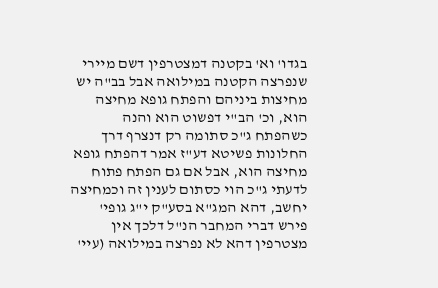בגדו' וא' בקטנה דמצטרפין דשם מיירי שנפרצה הקטנה במילואה אבל בב"ה יש מחיצות ביניהם והפתח גופא מחיצה הוא, וכ' הב"י דפשוט הוא והנה כשהפתח ג"כ סתומה רק דנצרף דרך החלונות פשיטא דע"ז אמר דהפתח גופא מחיצה הוא, אבל אם גם הפתח פתוח לדעתי ג"כ הוי כסתום לענין זה וכמחיצה יחשב, דהא המג"א בסע"ק י"ג גופי' פירש דברי המחבר הנ"ל דלכך אין מצטרפין דהא לא נפרצה במילואה (עיי'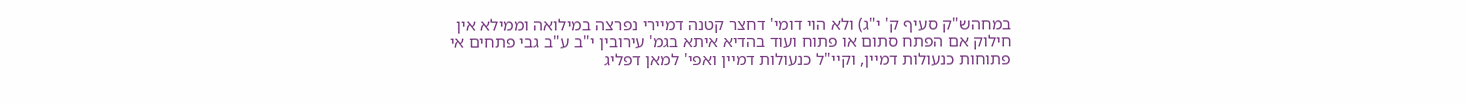במחהש"ק סעיף ק' י"ג) ולא הוי דומי' דחצר קטנה דמיירי נפרצה במילואה וממילא אין חילוק אם הפתח סתום או פתוח ועוד בהדיא איתא בגמ' עירובין י"ב ע"ב גבי פתחים אי פתוחות כנעולות דמיין, וקיי"ל כנעולות דמיין ואפי' למאן דפליג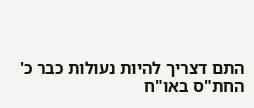התם דצריך להיות נעולות כבר כ' החת"ס באו"ח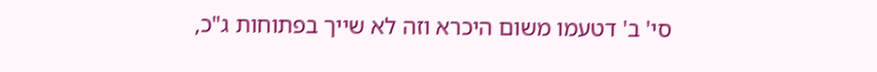סי' ב' דטעמו משום היכרא וזה לא שייך בפתוחות ג"כ,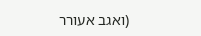(ואגב אעורר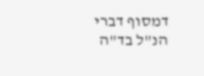דמסוף דברי הנ"ל בד"ה